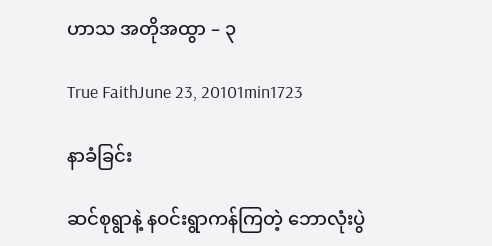ဟာသ အတိုအထွာ – ၃

True FaithJune 23, 20101min1723

နာခံခြင်း

ဆင်စုရွာနဲ့ နဝင်းရွာကန်ကြတဲ့ ဘောလုံးပွဲ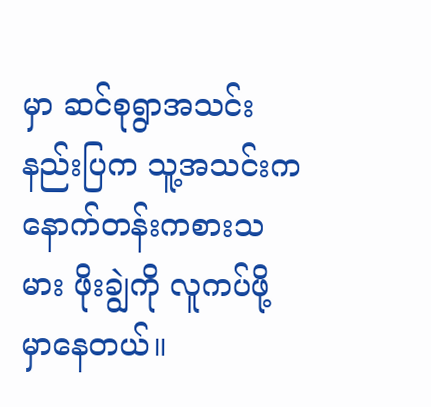မှာ ဆင်စုရွာအသင်းနည်းပြက သူ့အသင်းက နောက်တန်းကစားသမား ဖိုးချွဲကို လူကပ်ဖို့ မှာနေတယ်။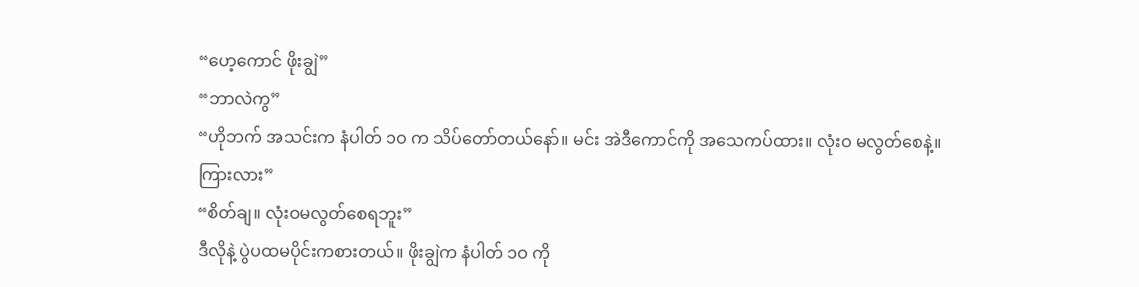“ဟေ့ကောင် ဖိုးချွဲ”
“ဘာလဲကွ”
“ဟိုဘက် အသင်းက နံပါတ် ၁ဝ က သိပ်တော်တယ်နော်။ မင်း အဲဒီကောင်ကို အသေကပ်ထား။ လုံးဝ မလွတ်စေနဲ့။ ကြားလား”
“စိတ်ချ။ လုံးဝမလွတ်စေရဘူး”
ဒီလိုနဲ့ ပွဲပထမပိုင်းကစားတယ်။ ဖိုးချွဲက နံပါတ် ၁ဝ ကို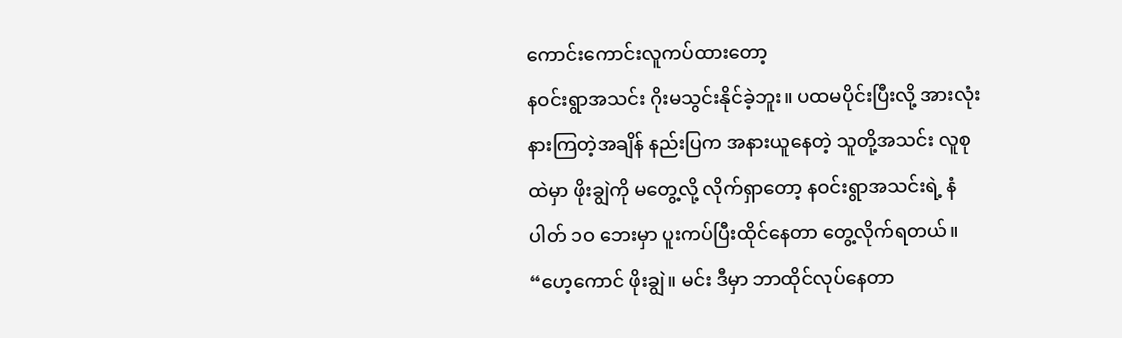ကောင်းကောင်းလူကပ်ထားတော့
နဝင်းရွာအသင်း ဂိုးမသွင်းနိုင်ခဲ့ဘူး။ ပထမပိုင်းပြီးလို့ အားလုံးနားကြတဲ့အချိန် နည်းပြက အနားယူနေတဲ့ သူတို့အသင်း လူစုထဲမှာ ဖိုးချွဲကို မတွေ့လို့ လိုက်ရှာတော့ နဝင်းရွာအသင်းရဲ့ နံပါတ် ၁ဝ ဘေးမှာ ပူးကပ်ပြီးထိုင်နေတာ တွေ့လိုက်ရတယ်။
“ဟေ့ကောင် ဖိုးချွဲ။ မင်း ဒီမှာ ဘာထိုင်လုပ်နေတာ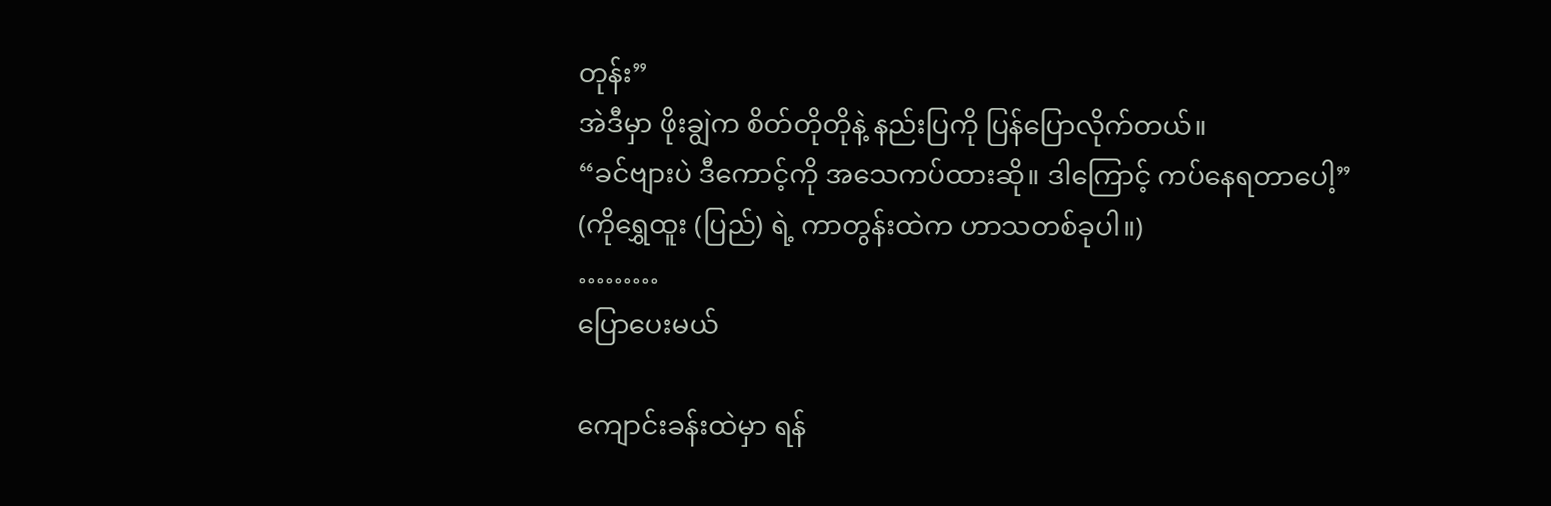တုန်း”
အဲဒီမှာ ဖိုးချွဲက စိတ်တိုတိုနဲ့ နည်းပြကို ပြန်ပြောလိုက်တယ်။
“ခင်ဗျားပဲ ဒီကောင့်ကို အသေကပ်ထားဆို။ ဒါကြောင့် ကပ်နေရတာပေါ့”
(ကိုရွှေထူး (ပြည်) ရဲ့ ကာတွန်းထဲက ဟာသတစ်ခုပါ။)
………
ပြောပေးမယ်

ကျောင်းခန်းထဲမှာ ရန်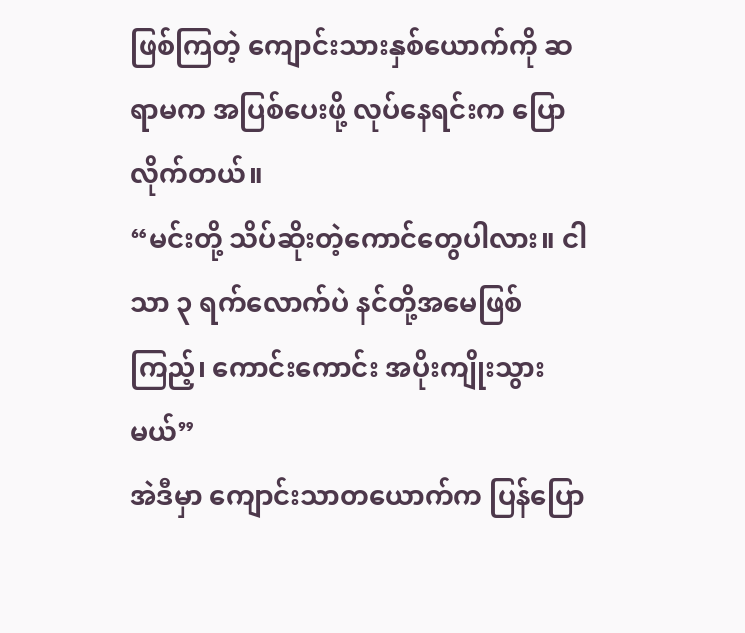ဖြစ်ကြတဲ့ ကျောင်းသားနှစ်ယောက်ကို ဆရာမက အပြစ်ပေးဖို့ လုပ်နေရင်းက ပြောလိုက်တယ်။
“မင်းတို့ သိပ်ဆိုးတဲ့ကောင်တွေပါလား။ ငါသာ ၃ ရက်လောက်ပဲ နင်တို့အမေဖြစ်ကြည့်၊ ကောင်းကောင်း အပိုးကျိုးသွားမယ်”
အဲဒီမှာ ကျောင်းသာတယောက်က ပြန်ပြော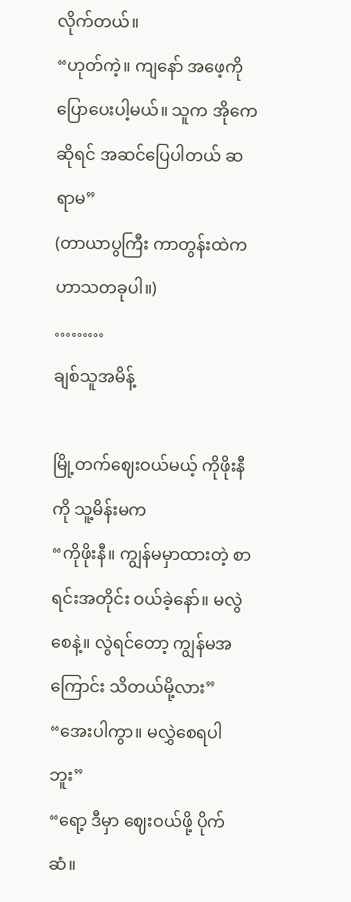လိုက်တယ်။
“ဟုတ်ကဲ့။ ကျနော် အဖေ့ကို ပြောပေးပါ့မယ်။ သူက အိုကေဆိုရင် အဆင်ပြေပါတယ် ဆရာမ”
(တာယာပွကြီး ကာတွန်းထဲက ဟာသတခုပါ။)
………
ချစ်သူအမိန့်

မြို့တက်ဈေးဝယ်မယ့် ကိုဖိုးနီကို သူ့မိန်းမက
“ကိုဖိုးနီ။ ကျွန်မမှာထားတဲ့ စာရင်းအတိုင်း ဝယ်ခဲ့နော်။ မလွဲစေနဲ့။ လွဲရင်တော့ ကျွန်မအကြောင်း သိတယ်မို့လား”
“အေးပါကွာ။ မလွှဲစေရပါဘူး”
“ရော့ ဒီမှာ ဈေးဝယ်ဖို့ ပိုက်ဆံ။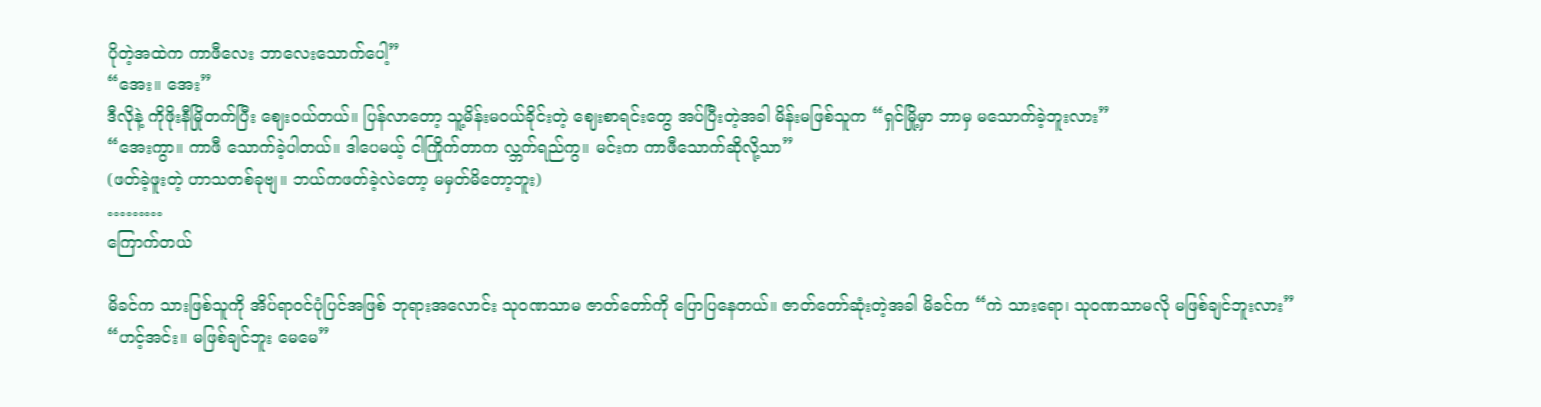ပိုတဲ့အထဲက ကာဖီလေး ဘာလေးသောက်ပေါ့”
“အေး။ အေး”
ဒီလိုနဲ့ ကိုဖိုးနီမြိုတက်ပြီး ဈေးဝယ်တယ်။ ပြန်လာတော့ သူ့မိန်းမဝယ်ခိုင်းတဲ့ ဈေးစာရင်းတွေ အပ်ပြီးတဲ့အခါ မိန်းမဖြစ်သူက “ရှင်မြို့မှာ ဘာမှ မသောက်ခဲ့ဘူးလား”
“အေးကွာ။ ကာဖီ သောက်ခဲ့ပါတယ်။ ဒါပေမယ့် ငါကြိုက်တာက လ္ဘက်ရည်ကွ။ မင်းက ကာဖီသောက်ဆိုလို့သာ”
(ဖတ်ခဲ့ဖူးတဲ့ ဟာသတစ်ခုဗျ။ ဘယ်ကဖတ်ခဲ့လဲတော့ မမှတ်မိတော့ဘူး)
………
ကြောက်တယ်

မိခင်က သားဖြစ်သူကို အိပ်ရာဝင်ပုံပြင်အဖြစ် ဘုရားအလောင်း သုဝဏသာမ ဇာတ်တော်ကို ပြောပြနေတယ်။ ဇာတ်တော်ဆုံးတဲ့အခါ မိခင်က “ကဲ သားရော၊ သုဝဏသာမလို မဖြစ်ချင်ဘူးလား”
“ဟင့်အင်း။ မဖြစ်ချင်ဘူး မေမေ”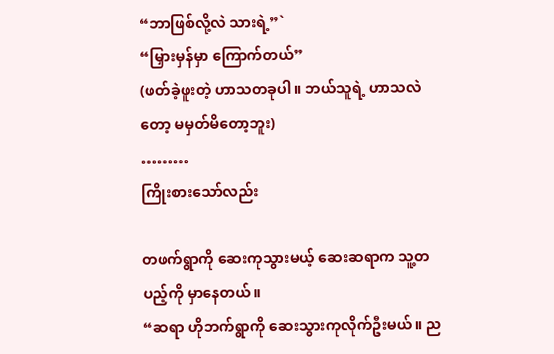“ဘာဖြစ်လို့လဲ သားရဲ့”`
“မြှားမှန်မှာ ကြောက်တယ်”
(ဖတ်ခဲ့ဖူးတဲ့ ဟာသတခုပါ။ ဘယ်သူရဲ့ ဟာသလဲတော့ မမှတ်မိတော့ဘူး)
………
ကြိုးစားသော်လည်း

တဖက်ရွာကို ဆေးကုသွားမယ့် ဆေးဆရာက သူ့တပည့်ကို မှာနေတယ်။
“ဆရာ ဟိုဘက်ရွာကို ဆေးသွားကုလိုက်ဦးမယ်။ ည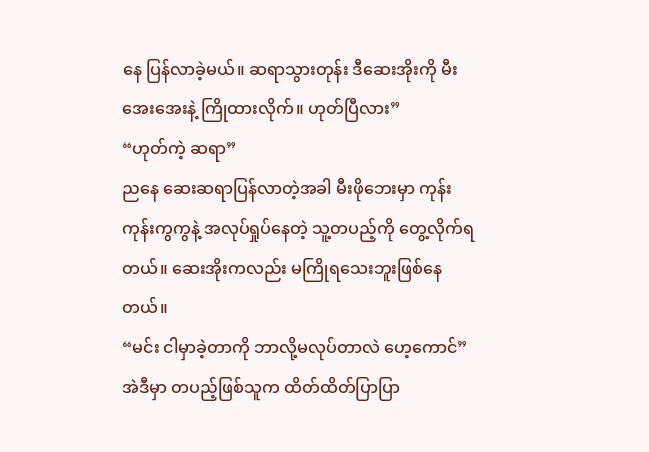နေ ပြန်လာခဲ့မယ်။ ဆရာသွားတုန်း ဒီဆေးအိုးကို မီးအေးအေးနဲ့ ကြိုထားလိုက်။ ဟုတ်ပြီလား”
“ဟုတ်ကဲ့ ဆရာ”
ညနေ ဆေးဆရာပြန်လာတဲ့အခါ မီးဖိုဘေးမှာ ကုန်းကုန်းကွကွနဲ့ အလုပ်ရှုပ်နေတဲ့ သူ့တပည့်ကို တွေ့လိုက်ရတယ်။ ဆေးအိုးကလည်း မကြိုရသေးဘူးဖြစ်နေတယ်။
“မင်း ငါမှာခဲ့တာကို ဘာလို့မလုပ်တာလဲ ဟေ့ကောင်”
အဲဒီမှာ တပည့်ဖြစ်သူက ထိတ်ထိတ်ပြာပြာ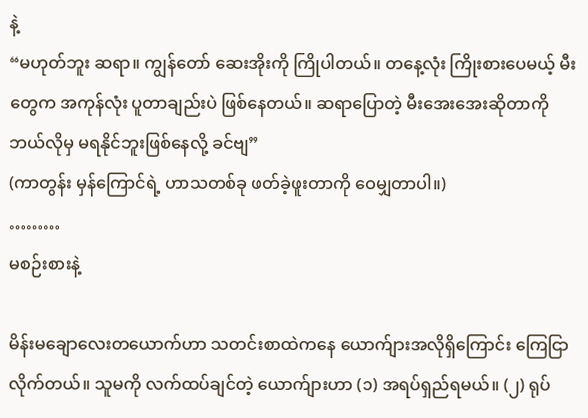နဲ့
“မဟုတ်ဘူး ဆရာ။ ကျွန်တော် ဆေးအိုးကို ကြိုပါတယ်။ တနေ့လုံး ကြိုးစားပေမယ့် မီးတွေက အကုန်လုံး ပူတာချည်းပဲ ဖြစ်နေတယ်။ ဆရာပြောတဲ့ မီးအေးအေးဆိုတာကို ဘယ်လိုမှ မရနိုင်ဘူးဖြစ်နေလို့ ခင်ဗျ”
(ကာတွန်း မှန်ကြောင်ရဲ့ ဟာသတစ်ခု ဖတ်ခဲ့ဖူးတာကို ဝေမျှတာပါ။)
………
မစဉ်းစားနဲ့

မိန်းမချောလေးတယောက်ဟာ သတင်းစာထဲကနေ ယောက်ျားအလိုရှိကြောင်း ကြေငြာလိုက်တယ်။ သူမကို လက်ထပ်ချင်တဲ့ ယောက်ျားဟာ (၁) အရပ်ရှည်ရမယ်။ (၂) ရုပ်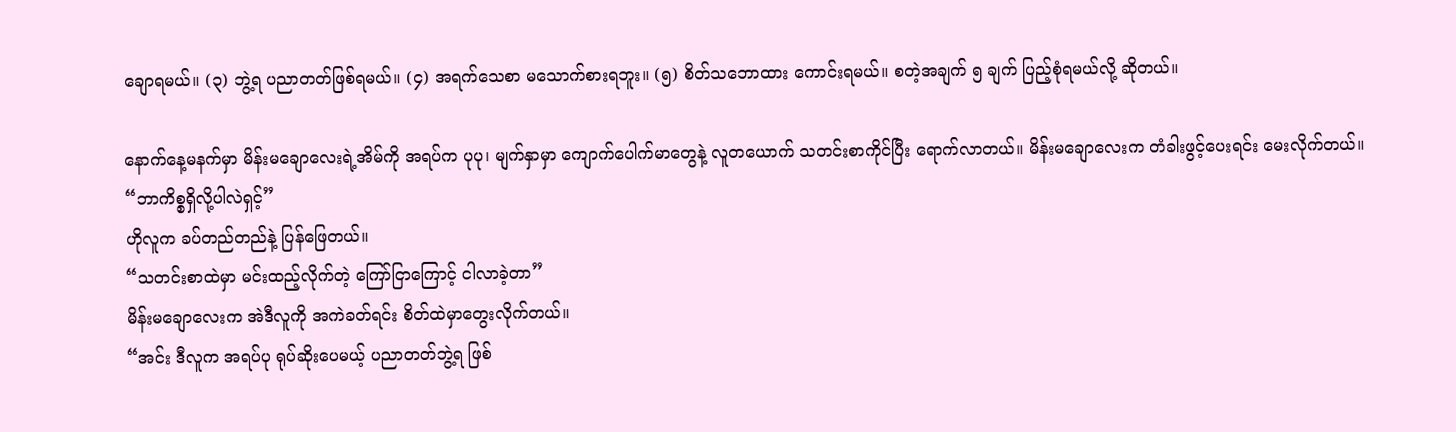ချောရမယ်။ (၃) ဘွဲ့ရ ပညာတတ်ဖြစ်ရမယ်။ (၄) အရက်သေစာ မသောက်စားရဘူး။ (၅) စိတ်သဘောထား ကောင်းရမယ်။ စတဲ့အချက် ၅ ချက် ပြည့်စုံရမယ်လို့ ဆိုတယ်။

နောက်နေ့မနက်မှာ မိန်းမချောလေးရဲ့အိမ်ကို အရပ်က ပုပု၊ မျက်နှာမှာ ကျောက်ပေါက်မာတွေနဲ့ လူတယောက် သတင်းစာကိုင်ပြီး ရောက်လာတယ်။ မိန်းမချောလေးက တံခါးဖွင့်ပေးရင်း မေးလိုက်တယ်။
“ဘာကိစ္စရှိလို့ပါလဲရှင့်”
ဟိုလူက ခပ်တည်တည်နဲ့ ပြန်ဖြေတယ်။
“သတင်းစာထဲမှာ မင်းထည့်လိုက်တဲ့ ကြော်ငြာကြောင့် ငါလာခဲ့တာ”
မိန်းမချောလေးက အဲဒီလူကို အကဲခတ်ရင်း စိတ်ထဲမှာတွေးလိုက်တယ်။
“အင်း ဒီလူက အရပ်ပု ရုပ်ဆိုးပေမယ့် ပညာတတ်ဘွဲ့ရ ဖြစ်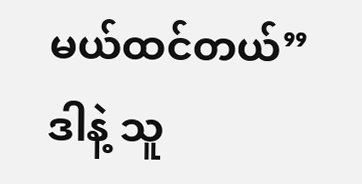မယ်ထင်တယ်”
ဒါနဲ့ သူ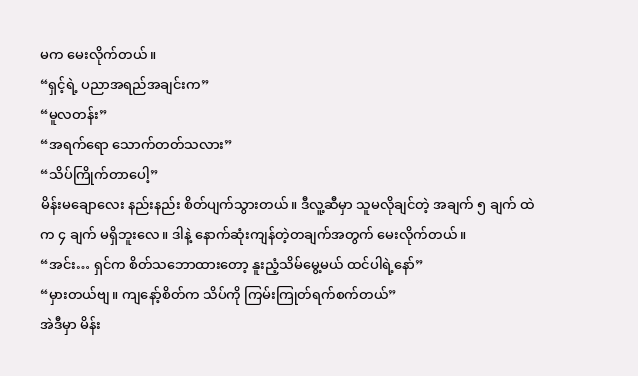မက မေးလိုက်တယ်။
“ရှင့်ရဲ့ ပညာအရည်အချင်းက”
“မူလတန်း”
“အရက်ရော သောက်တတ်သလား”
“သိပ်ကြိုက်တာပေါ့”
မိန်းမချောလေး နည်းနည်း စိတ်ပျက်သွားတယ်။ ဒီလူ့ဆီမှာ သူမလိုချင်တဲ့ အချက် ၅ ချက် ထဲက ၄ ချက် မရှိဘူးလေ။ ဒါနဲ့ နောက်ဆုံးကျန်တဲ့တချက်အတွက် မေးလိုက်တယ်။
“အင်း… ရှင်က စိတ်သဘောထားတော့ နူးညံ့သိမ်မွေ့မယ် ထင်ပါရဲ့နော်”
“မှားတယ်ဗျ။ ကျနော့်စိတ်က သိပ်ကို ကြမ်းကြုတ်ရက်စက်တယ်”
အဲဒီမှာ မိန်း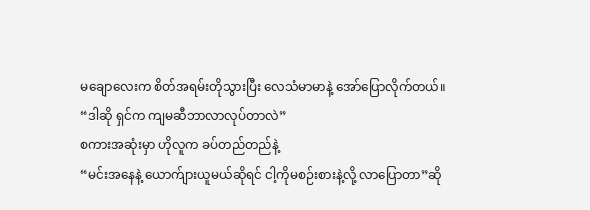မချောလေးက စိတ်အရမ်းတိုသွားပြီး လေသံမာမာနဲ့ အော်ပြောလိုက်တယ်။
“ဒါဆို ရှင်က ကျမဆီဘာလာလုပ်တာလဲ”
စကားအဆုံးမှာ ဟိုလူက ခပ်တည်တည်နဲ့
“မင်းအနေနဲ့ ယောက်ျားယူမယ်ဆိုရင် ငါ့ကိုမစဉ်းစားနဲ့လို့ လာပြောတာ”ဆို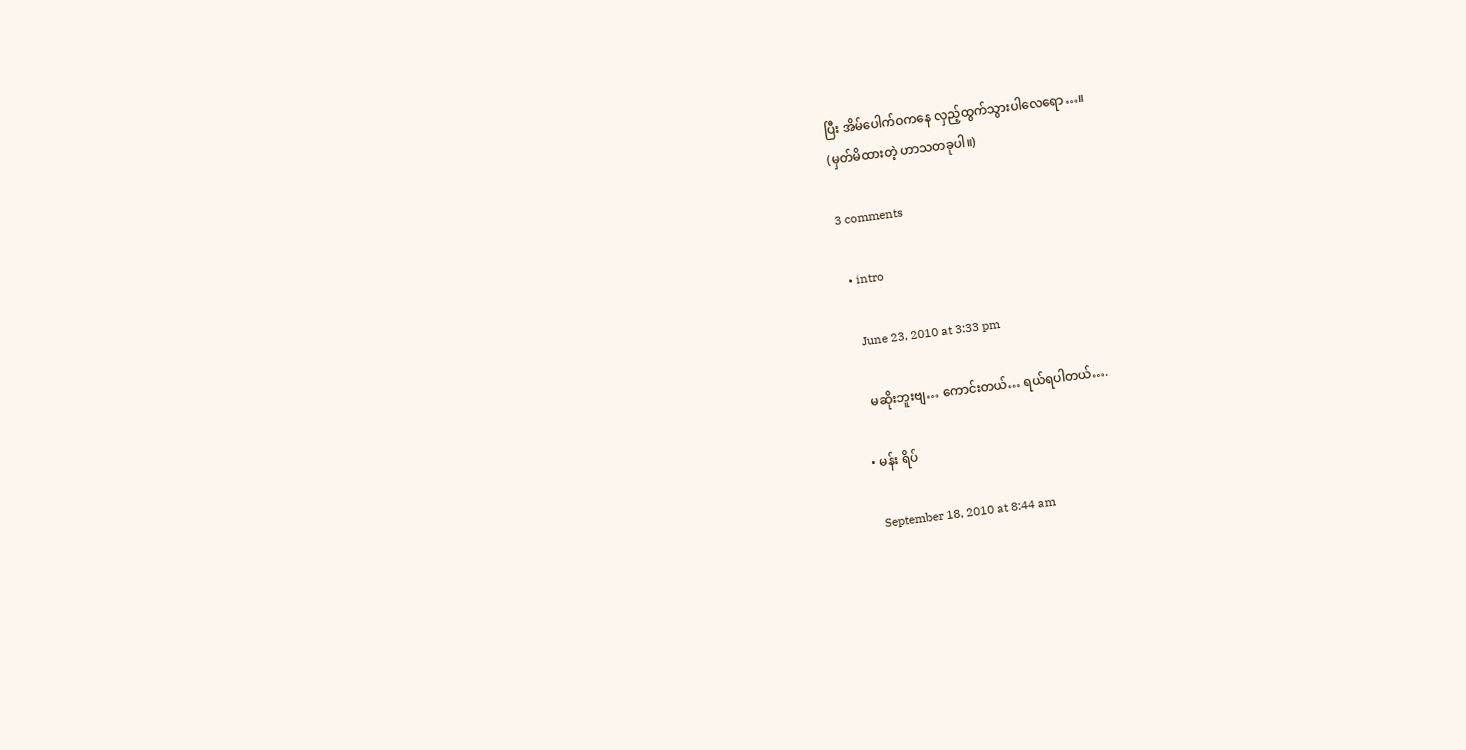ပြီး အိမ်ပေါက်ဝကနေ လှည့်ထွက်သွားပါလေရော…။
(မှတ်မိထားတဲ့ ဟာသတခုပါ။)

3 comments

  • intro

    June 23, 2010 at 3:33 pm

    မဆိုးဘူးဗျ… ကောင်းတယ်… ရယ်ရပါတယ်….

  • မန်း ရိပ်

    September 18, 2010 at 8:44 am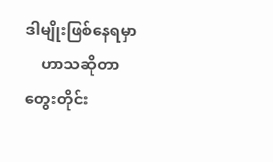ဒါမျိုးဖြစ်နေရမှာ
    ဟာသဆိုတာ တွေးတိုင်း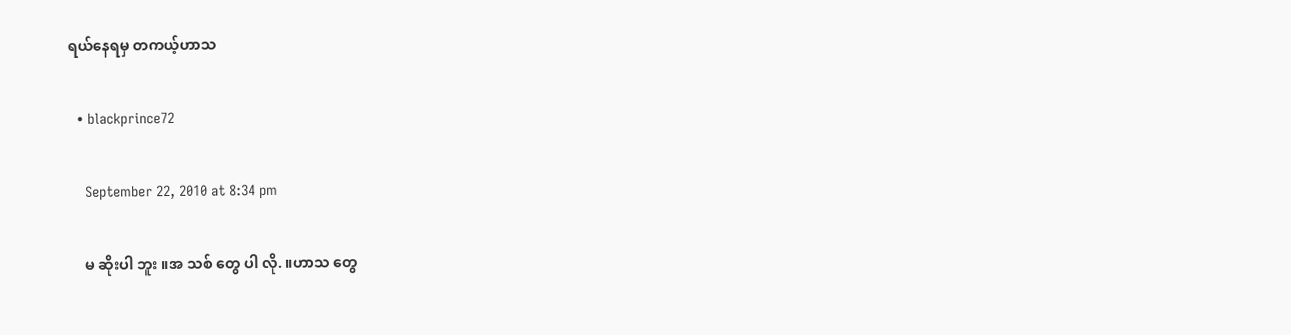ရယ်နေရမှ တကယ့်ဟာသ

  • blackprince72

    September 22, 2010 at 8:34 pm

    မ ဆိုးပါ ဘူး ။အ သစ် တွေ ပါ လို. ။ဟာသ တွေ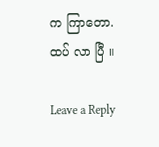က ကြာတော. ထပ် လာ ပြီ ။

Leave a Reply